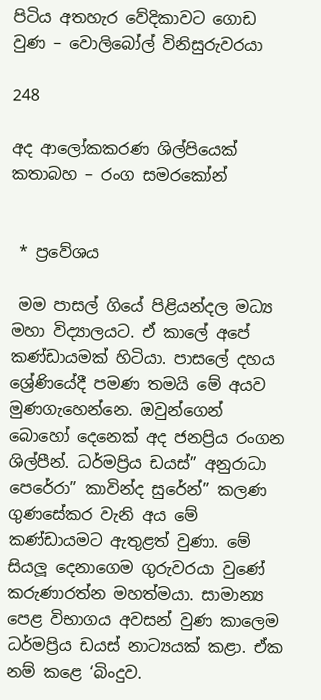පිටිය අතහැර වේදිකාවට ගොඩ වුණ – වොලිබෝල් විනිසුරුවරයා

248

අද ආලෝකකරණ ශිල්පියෙක්
කතාබහ – රංග සමරකෝන්


 * ප්‍රවේශය

 මම පාසල් ගියේ පිළියන්දල මධ්‍ය මහා විද්‍යාලයට. ඒ කාලේ අපේ කණ්ඩායමක් හිටියා. පාසලේ දහය ශ්‍රේණියේදී පමණ තමයි මේ අයව මුණගැහෙන්නෙ. ඔවුන්ගෙන් බොහෝ දෙනෙක් අද ජනප්‍රිය රංගන ශිල්පීන්. ධර්මප්‍රිය ඩයස්” අනුරාධා පෙරේරා” කාවින්ද සුරේන්” කලණ ගුණසේකර වැනි අය මේ කණ්ඩායමට ඇතුළත් වුණා. මේ සියලූ දෙනාගෙම ගුරුවරයා වුණේ කරුණාරත්න මහත්මයා. සාමාන්‍ය පෙළ විභාගය අවසන් වුණ කාලෙම ධර්මප්‍රිය ඩයස් නාට්‍යයක් කළා. ඒක නම් කළෙ ‘බිංදුව.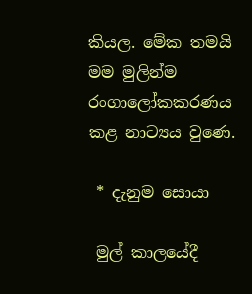කියල. මේක තමයි මම මුලින්ම රංගාලෝකකරණය කළ නාට්‍යය වුණෙ.

 * දැනුම සොයා

 මුල් කාලයේදී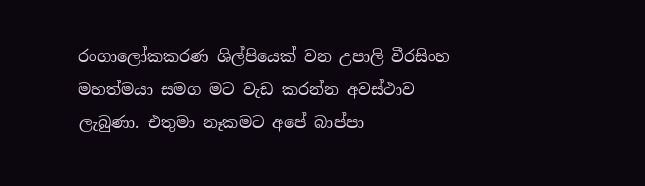රංගාලෝකකරණ ශිල්පියෙක් වන උපාලි වීරසිංහ මහත්මයා සමග මට වැඩ කරන්න අවස්ථාව ලැබුණා. එතුමා නෑකමට අපේ බාප්පා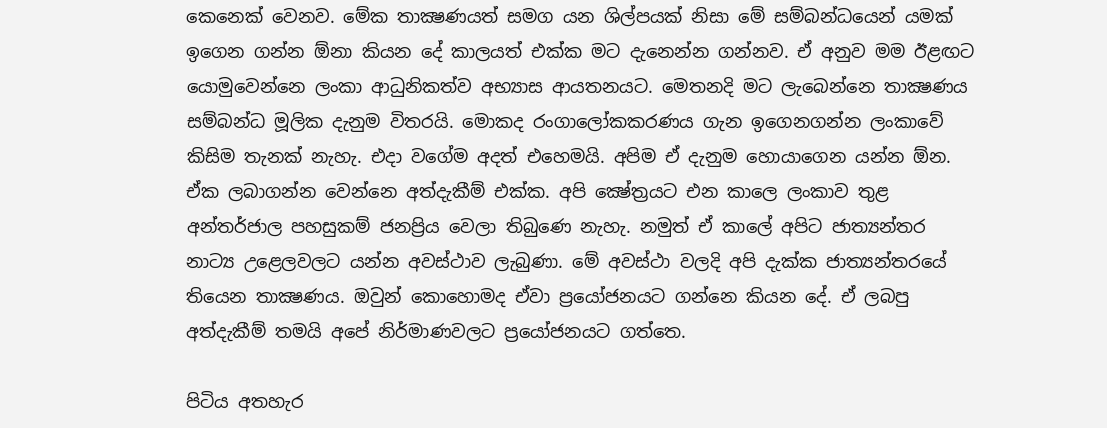කෙනෙක් වෙනව. මේක තාක්‍ෂණයත් සමග යන ශිල්පයක් නිසා මේ සම්බන්ධයෙන් යමක් ඉගෙන ගන්න ඕනා කියන දේ කාලයත් එක්ක මට දැනෙන්න ගන්නව. ඒ අනුව මම ඊළඟට යොමුවෙන්නෙ ලංකා ආධුනිකත්ව අභ්‍යාස ආයතනයට. මෙතනදි මට ලැබෙන්නෙ තාක්‍ෂණය සම්බන්ධ මූලික දැනුම විතරයි. මොකද රංගාලෝකකරණය ගැන ඉගෙනගන්න ලංකාවේ කිසිම තැනක් නැහැ. එදා වගේම අදත් එහෙමයි. අපිම ඒ දැනුම හොයාගෙන යන්න ඕන. ඒක ලබාගන්න වෙන්නෙ අත්දැකීම් එක්ක. අපි ක්‍ෂේත්‍රයට එන කාලෙ ලංකාව තුළ අන්තර්ජාල පහසුකම් ජනප්‍රිය වෙලා තිබුණෙ නැහැ. නමුත් ඒ කාලේ අපිට ජාත්‍යන්තර නාට්‍ය උළෙලවලට යන්න අවස්ථාව ලැබුණා. මේ අවස්ථා වලදි අපි දැක්ක ජාත්‍යන්තරයේ තියෙන තාක්‍ෂණය. ඔවුන් කොහොමද ඒවා ප්‍රයෝජනයට ගන්නෙ කියන දේ. ඒ ලබපු අත්දැකීම් තමයි අපේ නිර්මාණවලට ප්‍රයෝජනයට ගත්තෙ.

පිටිය අතහැර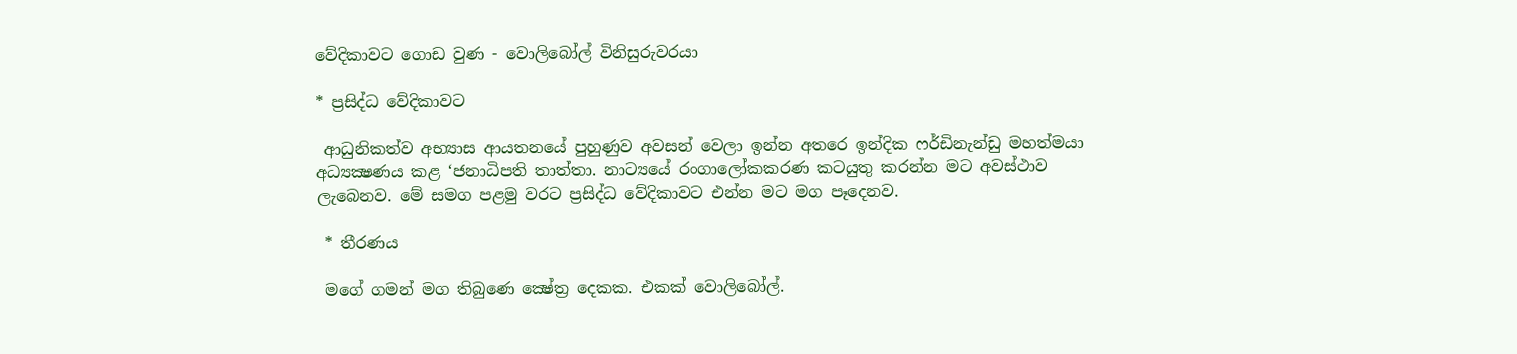වේදිකාවට ගොඩ වුණ - වොලිබෝල් විනිසුරුවරයා

* ප්‍රසිද්ධ වේදිකාවට

 ආධුනිකත්ව අභ්‍යාස ආයතනයේ පුහුණුව අවසන් වෙලා ඉන්න අතරෙ ඉන්දික ෆර්ඩිනැන්ඩු මහත්මයා අධ්‍යක්‍ෂණය කළ ‘ජනාධිපති තාත්තා. නාට්‍යයේ රංගාලෝකකරණ කටයුතු කරන්න මට අවස්ථාව ලැබෙනව. මේ සමග පළමු වරට ප්‍රසිද්ධ වේදිකාවට එන්න මට මග පෑදෙනව.

 * තීරණය

 මගේ ගමන් මග තිබුණෙ ක්‍ෂේත්‍ර දෙකක. එකක් වොලිබෝල්.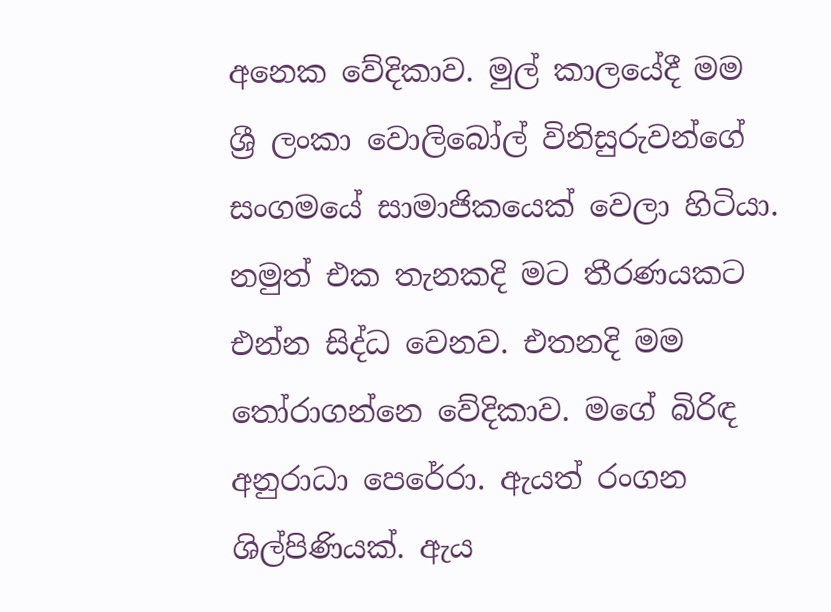අනෙක වේදිකාව. මුල් කාලයේදී මම ශ්‍රී ලංකා වොලිබෝල් විනිසුරුවන්ගේ සංගමයේ සාමාජිකයෙක් වෙලා හිටියා. නමුත් එක තැනකදි මට තීරණයකට එන්න සිද්ධ වෙනව. එතනදි මම තෝරාගන්නෙ වේදිකාව. මගේ බිරිඳ අනුරාධා පෙරේරා. ඇයත් රංගන ශිල්පිණියක්. ඇය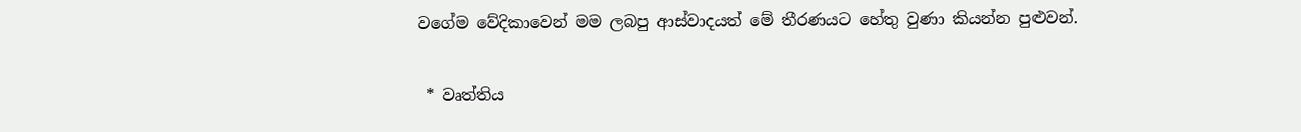වගේම වේදිකාවෙන් මම ලබපු ආස්වාදයත් මේ තීරණයට හේතු වුණා කියන්න පුළුවන්.

 * වෘත්තිය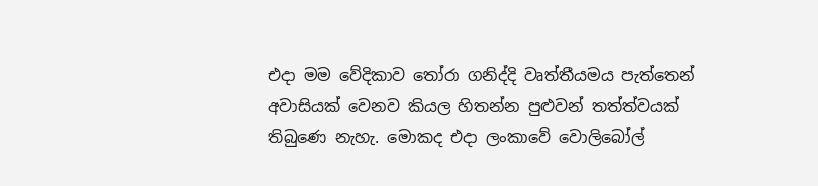එදා මම වේදිකාව තෝරා ගනිද්දි වෘත්තීයමය පැත්තෙන් අවාසියක් වෙනව කියල හිතන්න පුළුවන් තත්ත්වයක් තිබුණෙ නැහැ. මොකද එදා ලංකාවේ වොලිබෝල්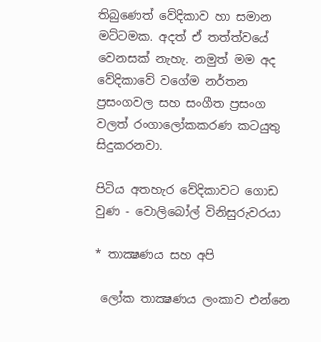තිබුණෙත් වේදිකාව හා සමාන මට්ටමක. අදත් ඒ තත්ත්වයේ වෙනසක් නැහැ. නමුත් මම අද වේදිකාවේ වගේම නර්තන ප්‍රසංගවල සහ සංගීත ප්‍රසංග වලත් රංගාලෝකකරණ කටයුතු සිදුකරනවා.

පිටිය අතහැර වේදිකාවට ගොඩ වුණ - වොලිබෝල් විනිසුරුවරයා

* තාක්‍ෂණය සහ අපි

 ලෝක තාක්‍ෂණය ලංකාව එන්නෙ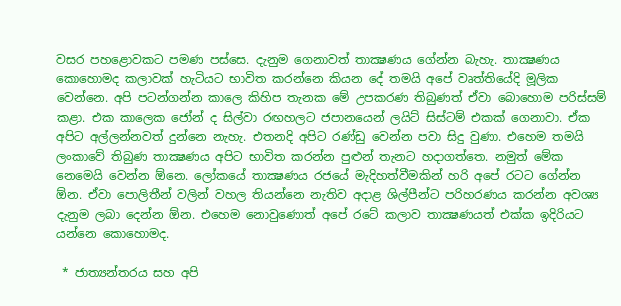වසර පහළොවකට පමණ පස්සෙ. දැනුම ගෙනාවත් තාක්‍ෂණය ගේන්න බැහැ. තාක්‍ෂණය කොහොමද කලාවක් හැටියට භාවිත කරන්නෙ කියන දේ තමයි අපේ වෘත්තියේදි මූලික වෙන්නෙ. අපි පටන්ගන්න කාලෙ කිහිප තැනක මේ උපකරණ තිබුණත් ඒවා බොහොම පරිස්සම් කළා. එක කාලෙක ජෝන් ද සිල්වා රඟහලට ජපානයෙන් ලයිට් සිස්ටම් එකක් ගෙනාවා. ඒක අපිට අල්ලන්නවත් දුන්නෙ නැහැ. එතනදි අපිට රණ්ඩු වෙන්න පවා සිදු වුණා. එහෙම තමයි ලංකාවේ තිබුණ තාක්‍ෂණය අපිට භාවිත කරන්න පුළුන් තැනට හදාගත්තෙ. නමුත් මේක නෙමෙයි වෙන්න ඕනෙ. ලෝකයේ තාක්‍ෂණය රජයේ මැදිහත්වීමකින් හරි අපේ රටට ගේන්න ඕන. ඒවා පොලිතීන් වලින් වහල තියන්නෙ නැතිව අදාළ ශිල්පීන්ට පරිහරණය කරන්න අවශ්‍ය දැනුම ලබා දෙන්න ඕන. එහෙම නොවුණොත් අපේ රටේ කලාව තාක්‍ෂණයත් එක්ක ඉදිරියට යන්නෙ කොහොමද.

 * ජාත්‍යන්තරය සහ අපි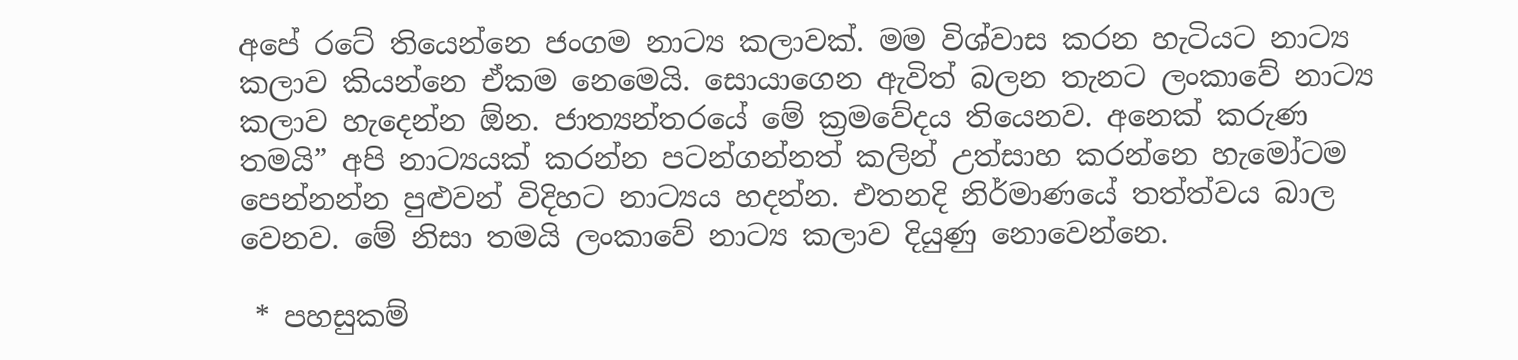අපේ රටේ තියෙන්නෙ ජංගම නාට්‍ය කලාවක්. මම විශ්වාස කරන හැටියට නාට්‍ය කලාව කියන්නෙ ඒකම නෙමෙයි. සොයාගෙන ඇවිත් බලන තැනට ලංකාවේ නාට්‍ය කලාව හැදෙන්න ඕන. ජාත්‍යන්තරයේ මේ ක්‍රමවේදය තියෙනව. අනෙක් කරුණ තමයි” අපි නාට්‍යයක් කරන්න පටන්ගන්නත් කලින් උත්සාහ කරන්නෙ හැමෝටම පෙන්නන්න පුළුවන් විදිහට නාට්‍යය හදන්න. එතනදි නිර්මාණයේ තත්ත්වය බාල වෙනව. මේ නිසා තමයි ලංකාවේ නාට්‍ය කලාව දියුණු නොවෙන්නෙ.

 * පහසුකම්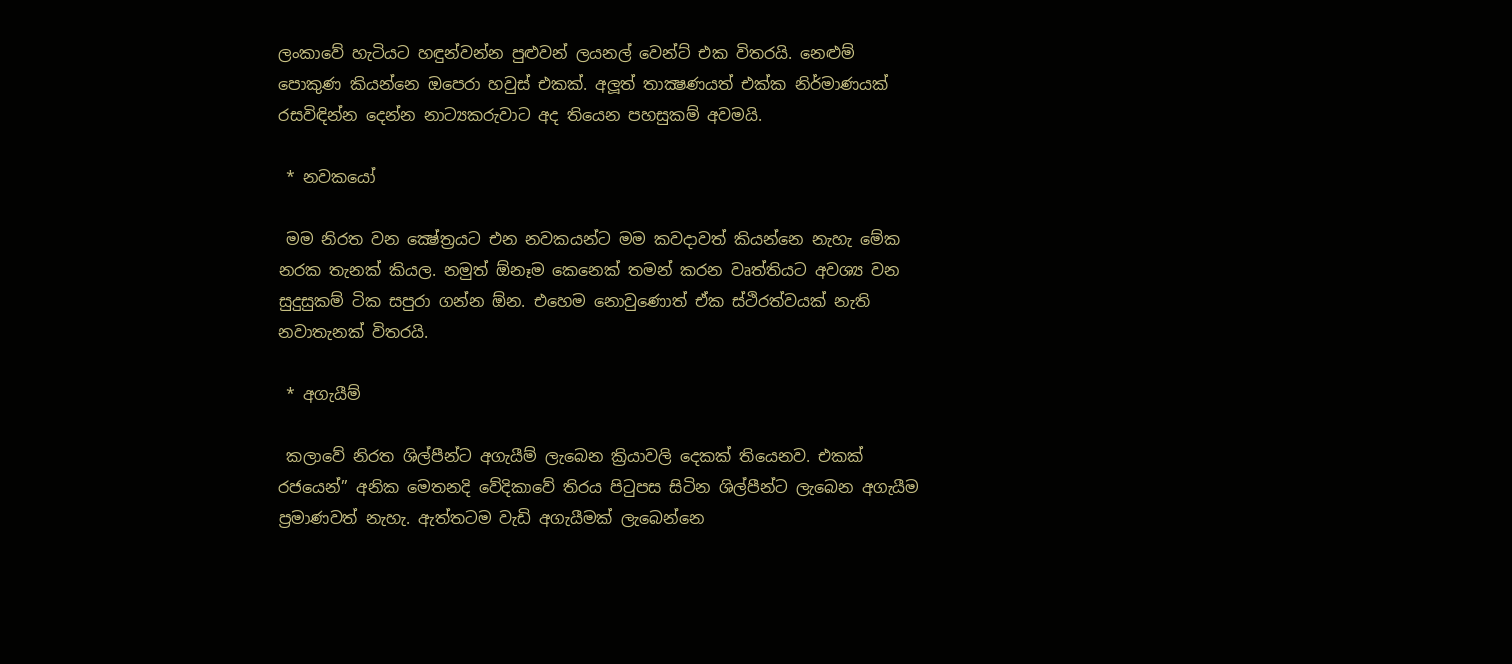ලංකාවේ හැටියට හඳුන්වන්න පුළුවන් ලයනල් වෙන්ට් එක විතරයි. නෙළුම් පොකුණ කියන්නෙ ඔපෙරා හවුස් එකක්. අලූත් තාක්‍ෂණයත් එක්ක නිර්මාණයක් රසවිඳින්න දෙන්න නාට්‍යකරුවාට අද තියෙන පහසුකම් අවමයි.

 * නවකයෝ

 මම නිරත වන ක්‍ෂේත්‍රයට එන නවකයන්ට මම කවදාවත් කියන්නෙ නැහැ මේක නරක තැනක් කියල. නමුත් ඕනෑම කෙනෙක් තමන් කරන වෘත්තියට අවශ්‍ය වන සුදුසුකම් ටික සපුරා ගන්න ඕන. එහෙම නොවුණොත් ඒක ස්ථිරත්වයක් නැති නවාතැනක් විතරයි.

 * අගැයීම්

 කලාවේ නිරත ශිල්පීන්ට අගැයීම් ලැබෙන ක්‍රියාවලි දෙකක් තියෙනව. එකක් රජයෙන්” අනික මෙතනදි වේදිකාවේ තිරය පිටුපස සිටින ශිල්පීන්ට ලැබෙන අගැයීම ප්‍රමාණවත් නැහැ. ඇත්තටම වැඩි අගැයීමක් ලැබෙන්නෙ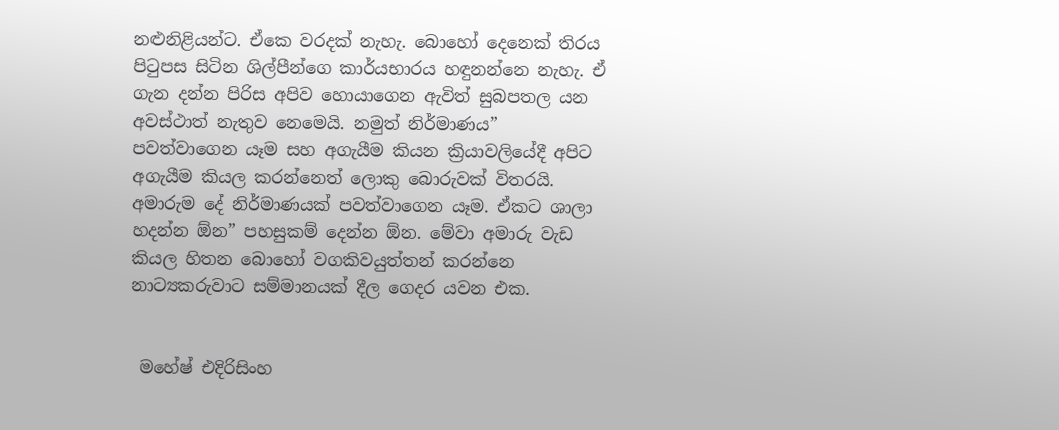නළුනිළියන්ට. ඒකෙ වරදක් නැහැ. බොහෝ දෙනෙක් තිරය පිටුපස සිටින ශිල්පීන්ගෙ කාර්යභාරය හඳුනන්නෙ නැහැ. ඒ ගැන දන්න පිරිස අපිව හොයාගෙන ඇවිත් සුබපතල යන අවස්ථාත් නැතුව නෙමෙයි. නමුත් නිර්මාණය” පවත්වාගෙන යෑම සහ අගැයීම කියන ක්‍රියාවලියේදී අපිට අගැයීම කියල කරන්නෙත් ලොකු බොරුවක් විතරයි. අමාරුම දේ නිර්මාණයක් පවත්වාගෙන යෑම. ඒකට ශාලා හදන්න ඕන” පහසුකම් දෙන්න ඕන. මේවා අමාරු වැඩ කියල හිතන බොහෝ වගකිවයුත්තන් කරන්නෙ නාට්‍යකරුවාට සම්මානයක් දීල ගෙදර යවන එක.


 මහේෂ් එදිරිසිංහ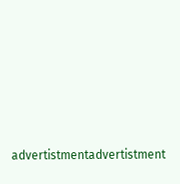advertistmentadvertistment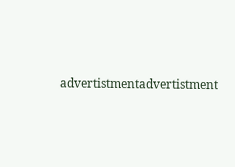advertistmentadvertistment